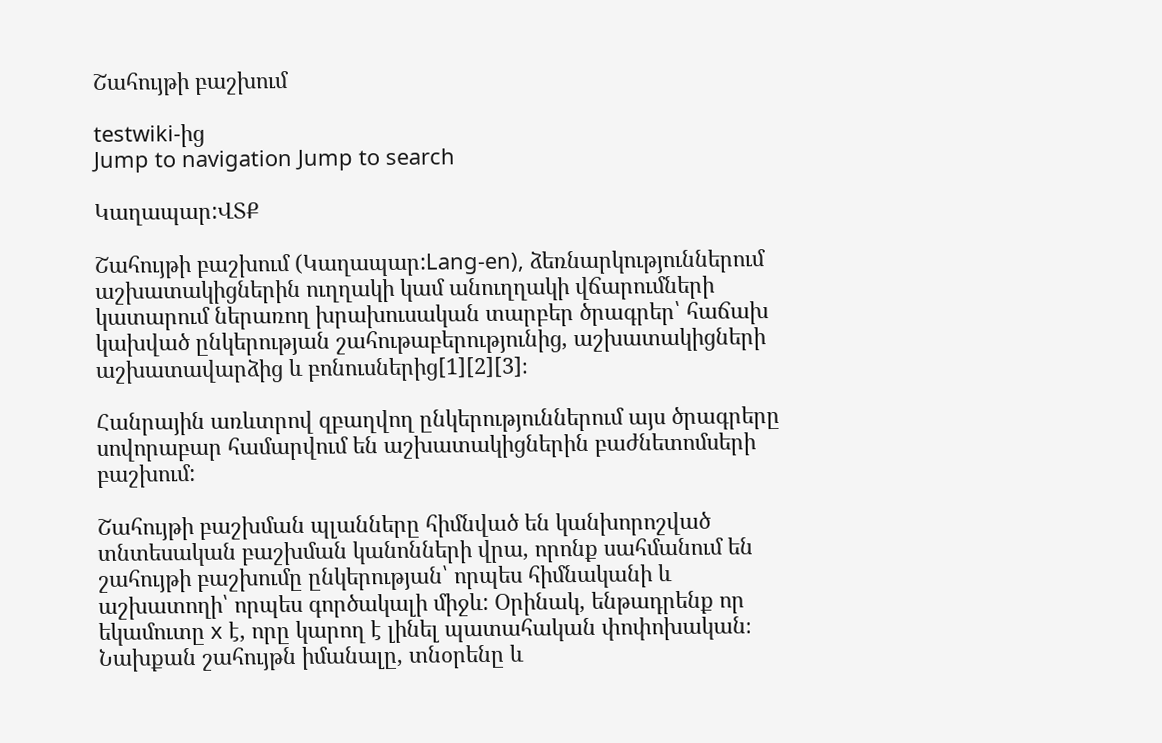Շահույթի բաշխում

testwiki-ից
Jump to navigation Jump to search

Կաղապար:ՎՏՔ

Շահույթի բաշխում (Կաղապար:Lang-en), ձեռնարկություններում աշխատակիցներին ուղղակի կամ անուղղակի վճարումների կատարում ներառող խրախուսական տարբեր ծրագրեր՝ հաճախ կախված ընկերության շահութաբերությունից, աշխատակիցների աշխատավարձից և բոնուսներից[1][2][3]։

Հանրային առևտրով զբաղվող ընկերություններում այս ծրագրերը սովորաբար համարվում են աշխատակիցներին բաժնետոմսերի բաշխում:

Շահույթի բաշխման պլանները հիմնված են կանխորոշված տնտեսական բաշխման կանոնների վրա, որոնք սահմանում են շահույթի բաշխումը ընկերության՝ որպես հիմնականի և աշխատողի՝ որպես գործակալի միջև: Օրինակ, ենթադրենք որ եկամուտը x է, որը կարող է լինել պատահական փոփոխական։ Նախքան շահույթն իմանալը, տնօրենը և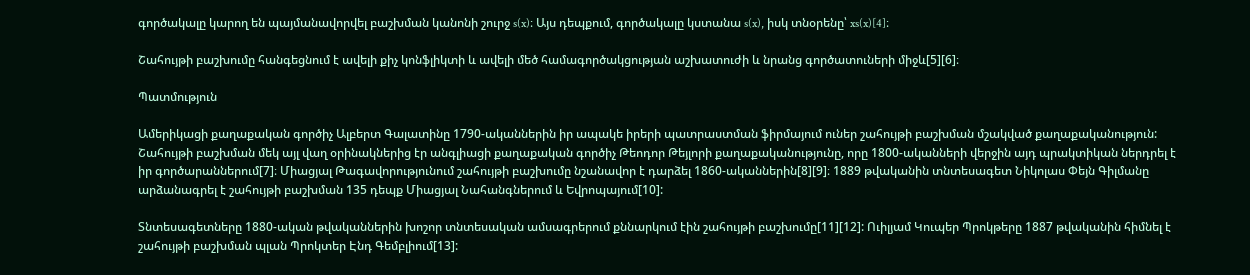գործակալը կարող են պայմանավորվել բաշխման կանոնի շուրջ s(x)։ Այս դեպքում, գործակալը կստանա s(x), իսկ տնօրենը՝ xs(x)[4]։

Շահույթի բաշխումը հանգեցնում է ավելի քիչ կոնֆլիկտի և ավելի մեծ համագործակցության աշխատուժի և նրանց գործատուների միջև[5][6]։

Պատմություն

Ամերիկացի քաղաքական գործիչ Ալբերտ Գալատինը 1790-ականներին իր ապակե իրերի պատրաստման ֆիրմայում ուներ շահույթի բաշխման մշակված քաղաքականություն: Շահույթի բաշխման մեկ այլ վաղ օրինակներից էր անգլիացի քաղաքական գործիչ Թեոդոր Թեյլորի քաղաքականությունը, որը 1800-ականների վերջին այդ պրակտիկան ներդրել է իր գործարաններում[7]։ Միացյալ Թագավորությունում շահույթի բաշխումը նշանավոր է դարձել 1860-ականներին[8][9]։ 1889 թվականին տնտեսագետ Նիկոլաս Փեյն Գիլմանը արձանագրել է շահույթի բաշխման 135 դեպք Միացյալ Նահանգներում և Եվրոպայում[10]:

Տնտեսագետները 1880-ական թվականներին խոշոր տնտեսական ամսագրերում քննարկում էին շահույթի բաշխումը[11][12]: Ուիլյամ Կուպեր Պրոկթերը 1887 թվականին հիմնել է շահույթի բաշխման պլան Պրոկտեր Էնդ Գեմբլիում[13]: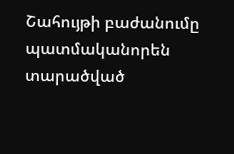Շահույթի բաժանումը պատմականորեն տարածված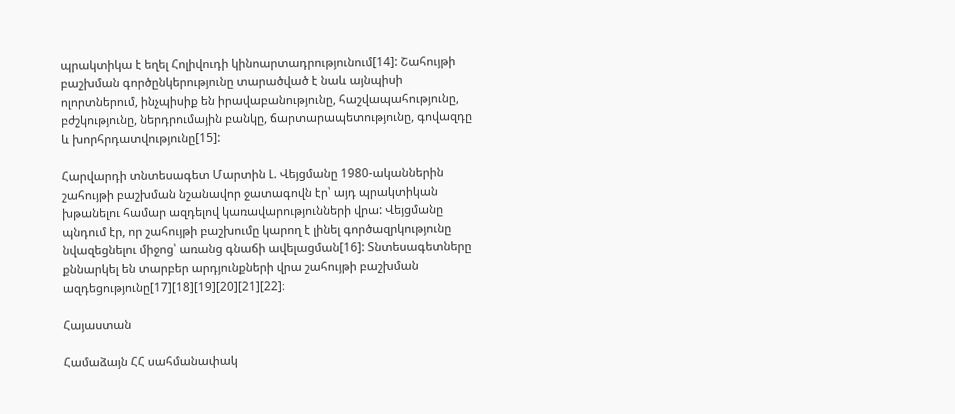պրակտիկա է եղել Հոլիվուդի կինոարտադրությունում[14]: Շահույթի բաշխման գործընկերությունը տարածված է նաև այնպիսի ոլորտներում, ինչպիսիք են իրավաբանությունը, հաշվապահությունը, բժշկությունը, ներդրումային բանկը, ճարտարապետությունը, գովազդը և խորհրդատվությունը[15]:

Հարվարդի տնտեսագետ Մարտին Լ. Վեյցմանը 1980-ականներին շահույթի բաշխման նշանավոր ջատագովն էր՝ այդ պրակտիկան խթանելու համար ազդելով կառավարությունների վրա: Վեյցմանը պնդում էր, որ շահույթի բաշխումը կարող է լինել գործազրկությունը նվազեցնելու միջոց՝ առանց գնաճի ավելացման[16]: Տնտեսագետները քննարկել են տարբեր արդյունքների վրա շահույթի բաշխման ազդեցությունը[17][18][19][20][21][22]։

Հայաստան

Համաձայն ՀՀ սահմանափակ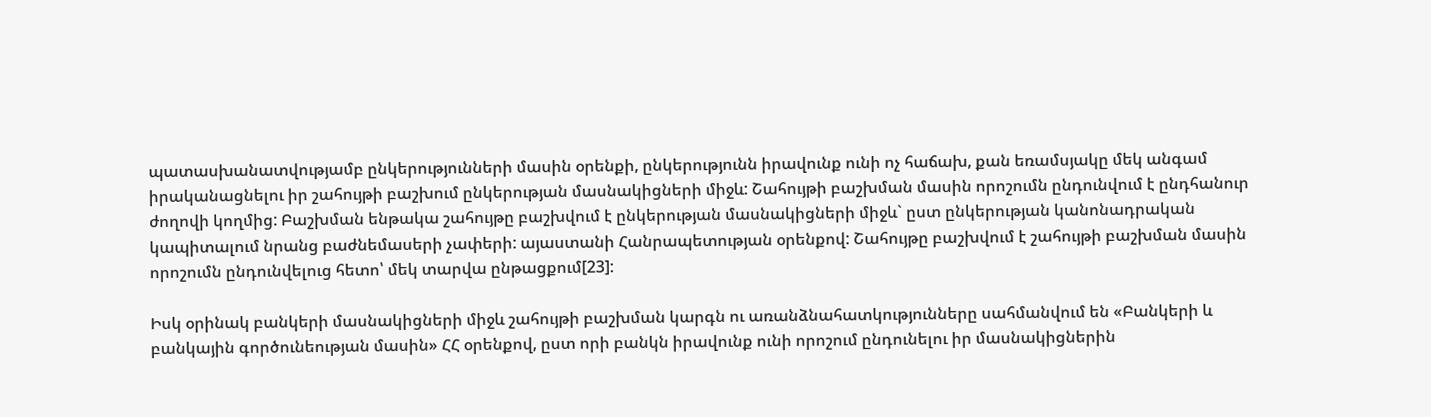պատասխանատվությամբ ընկերությունների մասին օրենքի, ընկերությունն իրավունք ունի ոչ հաճախ, քան եռամսյակը մեկ անգամ իրականացնելու իր շահույթի բաշխում ընկերության մասնակիցների միջև: Շահույթի բաշխման մասին որոշումն ընդունվում է ընդհանուր ժողովի կողմից: Բաշխման ենթակա շահույթը բաշխվում է ընկերության մասնակիցների միջև` ըստ ընկերության կանոնադրական կապիտալում նրանց բաժնեմասերի չափերի: այաստանի Հանրապետության օրենքով: Շահույթը բաշխվում է շահույթի բաշխման մասին որոշումն ընդունվելուց հետո՝ մեկ տարվա ընթացքում[23]:

Իսկ օրինակ բանկերի մասնակիցների միջև շահույթի բաշխման կարգն ու առանձնահատկությունները սահմանվում են «Բանկերի և բանկային գործունեության մասին» ՀՀ օրենքով, ըստ որի բանկն իրավունք ունի որոշում ընդունելու իր մասնակիցներին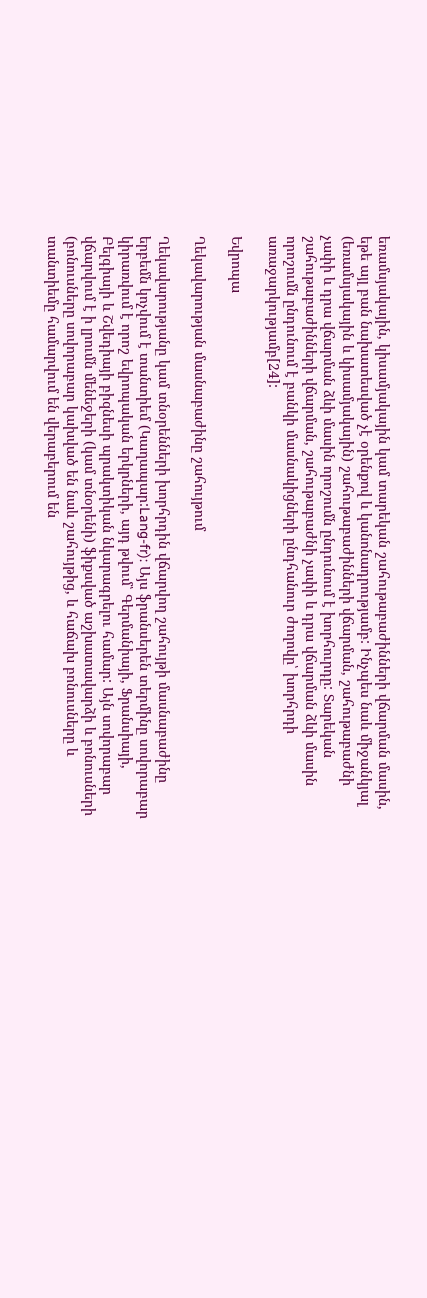եռամսյակային, կիսամյակային կամ տարեկան շահութաբաժինների վճարման մասին, եթե այլ բան նախատեսված չէ օրենքով և կանոնադրությամբ: Ինչպես նաև միջանկյալ (եռամսյակային և կիսամյակային) շահութաբաժինների վճարման, շահութաբաժնի չափի և դրա վճարման ձևի մասին որոշումն ընդունում է խորհուրդը: Տարեկան շահութաբաժինների վճարման, շահութաբաժնի չափի և դրա վճարման ձևի մասին որոշումն ընդունում է բանկի մասնակիցների ընդհանուր ժողովը՝ խորհրդի առաջարկությամբ[24]:

Եվրոպա

Ղեկավարության մասնաբաժինը շահույթում

Ղեկավարությանը կամ տնօրենների խորհրդին վճարվող շահույթի մասնաբաժինը երբեմն կոչվում է տանտիեմ (Կաղապար:Lang-fr): Այս ֆրանսերեն տերմինը սովորաբար կիրառվում է որոշ եվրոպական երկրների, այդ թվում՝ Գերմանիայի, Ֆրանսիայի, Բելգիայի և Շվեդիայի բիզնեսի պրակտիկան նկարագրելու համար: Այն սովորաբար վճարվում է ի լրումն մենեջերի (կամ տնօրենի) ֆիքսված աշխատավարձի և բոնուսների (բոնուսները սովորաբար կախված են նաև շահույթից, և հաճախ բոնուսները և տանտիեմը համարվում են վերաբերում են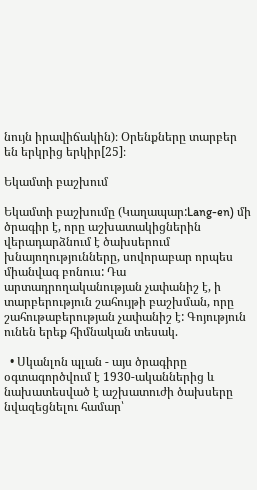նույն իրավիճակին)։ Օրենքները տարբեր են երկրից երկիր[25]։

Եկամտի բաշխում

Եկամտի բաշխումը (Կաղապար:Lang-en) մի ծրագիր է, որը աշխատակիցներին վերադարձնում է ծախսերում խնայողությունները, սովորաբար որպես միանվագ բոնուս: Դա արտադրողականության չափանիշ է, ի տարբերություն շահույթի բաշխման, որը շահութաբերության չափանիշ է: Գոյություն ունեն երեք հիմնական տեսակ.

  • Սկանլոն պլան - այս ծրագիրը օգտագործվում է 1930-ականներից և նախատեսված է աշխատուժի ծախսերը նվազեցնելու համար՝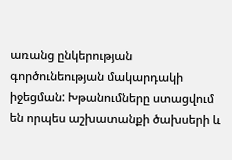առանց ընկերության գործունեության մակարդակի իջեցման: Խթանումները ստացվում են որպես աշխատանքի ծախսերի և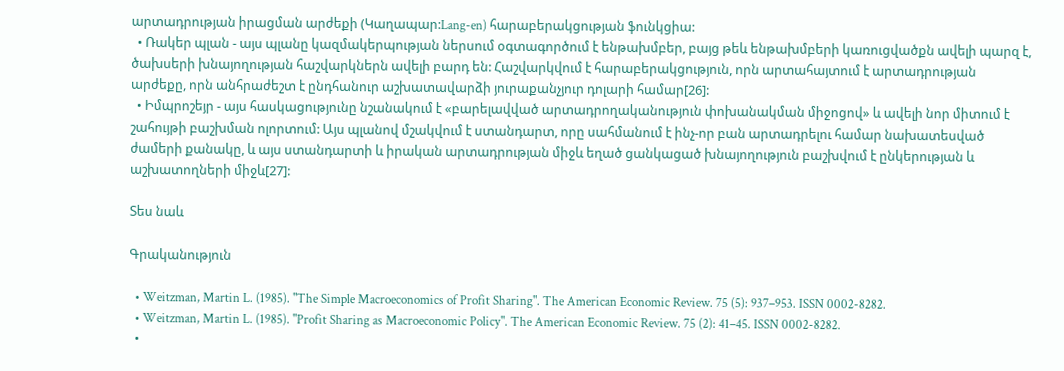արտադրության իրացման արժեքի (Կաղապար:Lang-en) հարաբերակցության ֆունկցիա:
  • Ռակեր պլան - այս պլանը կազմակերպության ներսում օգտագործում է ենթախմբեր, բայց թեև ենթախմբերի կառուցվածքն ավելի պարզ է, ծախսերի խնայողության հաշվարկներն ավելի բարդ են: Հաշվարկվում է հարաբերակցություն, որն արտահայտում է արտադրության արժեքը, որն անհրաժեշտ է ընդհանուր աշխատավարձի յուրաքանչյուր դոլարի համար[26]:
  • Իմպրոշեյր - այս հասկացությունը նշանակում է «բարելավված արտադրողականություն փոխանակման միջոցով» և ավելի նոր միտում է շահույթի բաշխման ոլորտում: Այս պլանով մշակվում է ստանդարտ, որը սահմանում է ինչ-որ բան արտադրելու համար նախատեսված ժամերի քանակը, և այս ստանդարտի և իրական արտադրության միջև եղած ցանկացած խնայողություն բաշխվում է ընկերության և աշխատողների միջև[27]:

Տես նաև

Գրականություն

  • Weitzman, Martin L. (1985). "The Simple Macroeconomics of Profit Sharing". The American Economic Review. 75 (5): 937–953. ISSN 0002-8282.
  • Weitzman, Martin L. (1985). "Profit Sharing as Macroeconomic Policy". The American Economic Review. 75 (2): 41–45. ISSN 0002-8282.
  •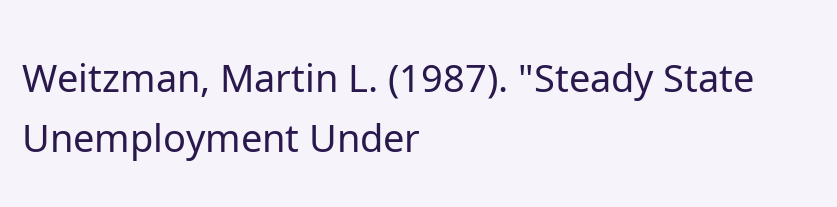Weitzman, Martin L. (1987). "Steady State Unemployment Under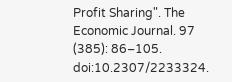Profit Sharing". The Economic Journal. 97 (385): 86–105. doi:10.2307/2233324.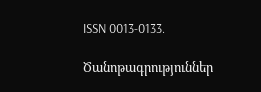ISSN 0013-0133.

Ծանոթագրություններ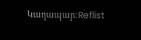Կաղապար:Reflist